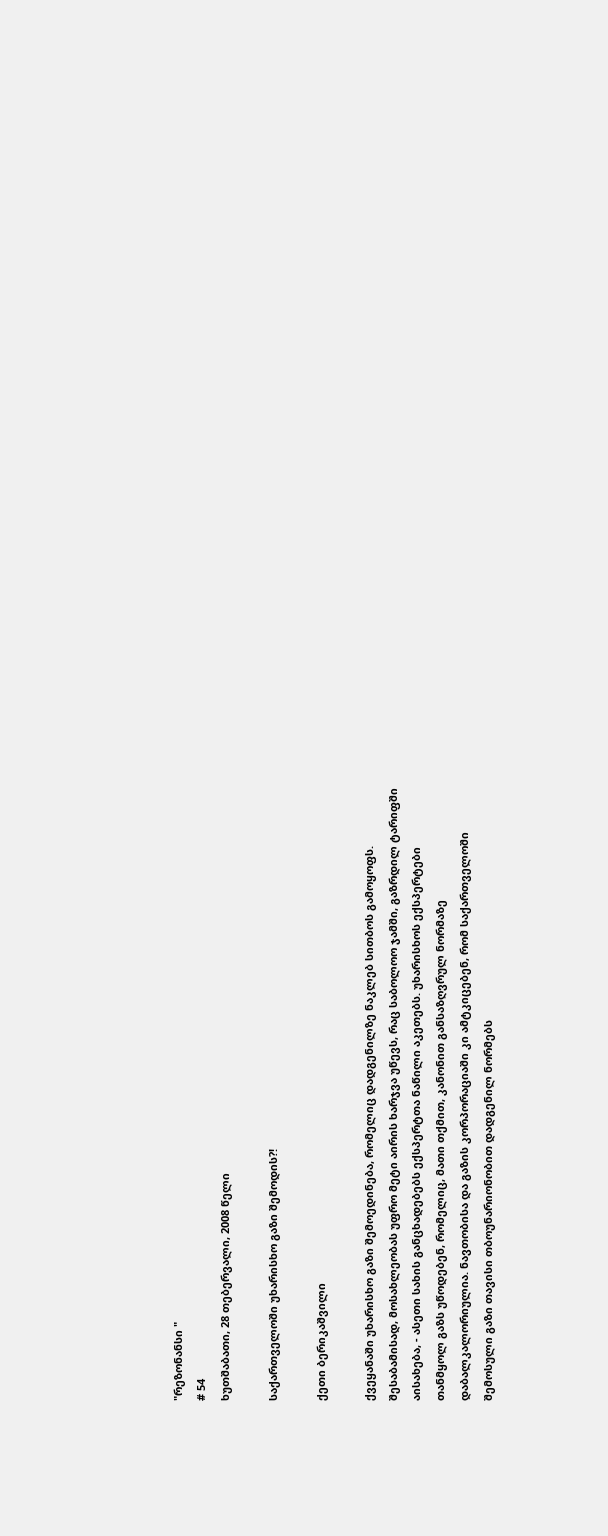"რეზონანსი "
# 54
ხუთშაბათი, 28 თებერვალი, 2008 წელი

საქართველოში უხარისხო გაზი შემოდის?!

ქეთი ბერიკაშვილი

ქვეყანაში უხარისხო გაზი შემოედინება, რომელიც დადგენილზე ნაკლებ სითბოს გამოყოფს. შესაბამისად, მოსახლეობას უფრო მეტი აირის ხარჯვა უწევს, რაც საბოლოო ჯამში, გაზრდილ ტარიფში აისახება, - ასეთი სახის განცხადებებს ექსპერტთა ნაწილი აკეთებს. უხარისხოს ექსპერტები თანმყოლ გაზს უწოდებენ, რომელიც, მათი თქმით, კანონით განსაზღვრულ ნორმაზე დაბალკალორიულია. ნავთობისა და გაზის კორპორაციაში კი ამტკიცებენ, რომ საქართველოში შემოსული გაზი თავისი თბოუნარიონობით დადგენილ ნორმებს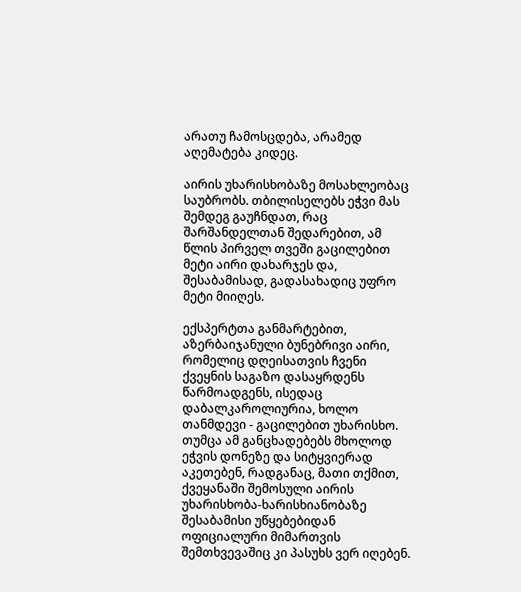არათუ ჩამოსცდება, არამედ აღემატება კიდეც.

აირის უხარისხობაზე მოსახლეობაც საუბრობს. თბილისელებს ეჭვი მას შემდეგ გაუჩნდათ, რაც შარშანდელთან შედარებით, ამ წლის პირველ თვეში გაცილებით მეტი აირი დახარჯეს და, შესაბამისად, გადასახადიც უფრო მეტი მიიღეს.

ექსპერტთა განმარტებით, აზერბაიჯანული ბუნებრივი აირი, რომელიც დღეისათვის ჩვენი ქვეყნის საგაზო დასაყრდენს წარმოადგენს, ისედაც დაბალკაროლიურია, ხოლო თანმდევი - გაცილებით უხარისხო. თუმცა ამ განცხადებებს მხოლოდ ეჭვის დონეზე და სიტყვიერად აკეთებენ, რადგანაც, მათი თქმით, ქვეყანაში შემოსული აირის უხარისხობა-ხარისხიანობაზე შესაბამისი უწყებებიდან ოფიციალური მიმართვის შემთხვევაშიც კი პასუხს ვერ იღებენ.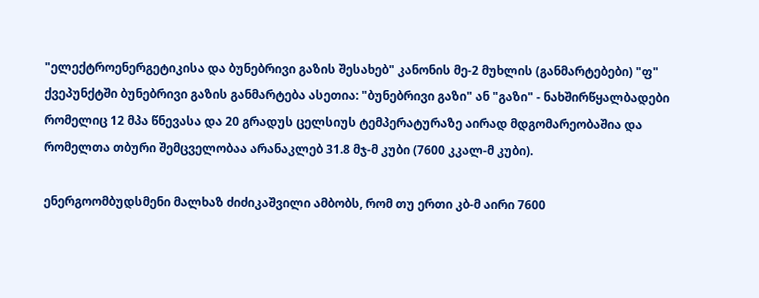"ელექტროენერგეტიკისა და ბუნებრივი გაზის შესახებ" კანონის მე-2 მუხლის (განმარტებები) "ფ" ქვეპუნქტში ბუნებრივი გაზის განმარტება ასეთია: "ბუნებრივი გაზი" ან "გაზი" - ნახშირწყალბადები რომელიც 12 მპა წნევასა და 20 გრადუს ცელსიუს ტემპერატურაზე აირად მდგომარეობაშია და რომელთა თბური შემცველობაა არანაკლებ 31.8 მჯ-მ კუბი (7600 კკალ-მ კუბი).

ენერგოომბუდსმენი მალხაზ ძიძიკაშვილი ამბობს, რომ თუ ერთი კბ-მ აირი 7600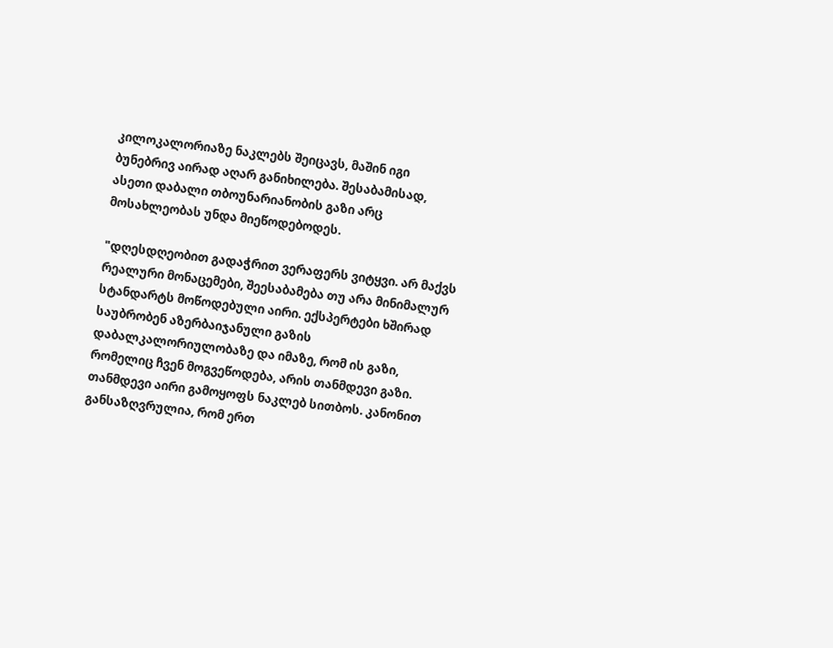კილოკალორიაზე ნაკლებს შეიცავს, მაშინ იგი ბუნებრივ აირად აღარ განიხილება. შესაბამისად, ასეთი დაბალი თბოუნარიანობის გაზი არც მოსახლეობას უნდა მიეწოდებოდეს.

"დღესდღეობით გადაჭრით ვერაფერს ვიტყვი. არ მაქვს რეალური მონაცემები, შეესაბამება თუ არა მინიმალურ სტანდარტს მოწოდებული აირი. ექსპერტები ხშირად საუბრობენ აზერბაიჯანული გაზის დაბალკალორიულობაზე და იმაზე, რომ ის გაზი, რომელიც ჩვენ მოგვეწოდება, არის თანმდევი გაზი. თანმდევი აირი გამოყოფს ნაკლებ სითბოს. კანონით განსაზღვრულია, რომ ერთ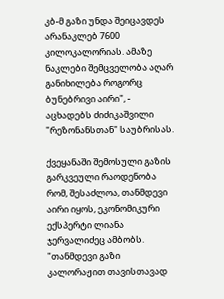კბ-მ გაზი უნდა შეიცავდეს არანაკლებ 7600 კილოკალორიას. ამაზე ნაკლები შემცველობა აღარ განიხილება როგორც ბუნებრივი აირი", - აცხადებს ძიძიკაშვილი "რეზონანსთან" საუბრისას.

ქვეყანაში შემოსული გაზის გარკვეული რაოდენობა რომ, შესაძლოა, თანმდევი აირი იყოს, ეკონომიკური ექსპერტი ლიანა ჯერვალიძეც ამბობს. "თანმდევი გაზი კალორაჟით თავისთავად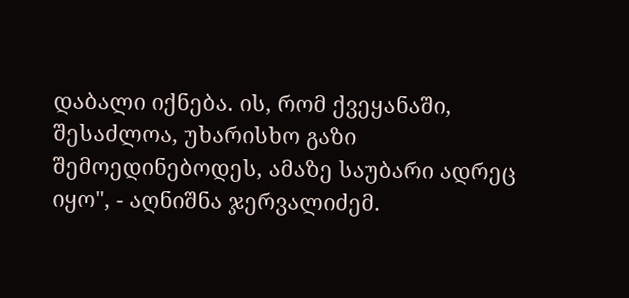დაბალი იქნება. ის, რომ ქვეყანაში, შესაძლოა, უხარისხო გაზი შემოედინებოდეს, ამაზე საუბარი ადრეც იყო", - აღნიშნა ჯერვალიძემ.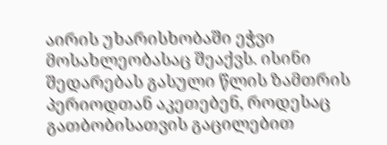აირის უხარისხობაში ეჭვი მოსახლეობასაც შეაქვს. ისინი შედარებას გასული წლის ზამთრის პერიოდთან აკეთებენ, როდესაც გათბობისათვის გაცილებით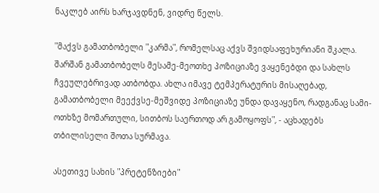ნაკლებ აირს ხარჯავდნენ, ვიდრე წელს.

"მაქვს გამათბობელი "კარმა", რომელსაც აქვს შვიდსაფეხურიანი შკალა. შარშან გამათბობელს მესამე-მეოთხე პოზიციაზე ვაყენებდი და სახლს ჩვეულებრივად ათბობდა. ახლა იმავე ტემპერატურის მისაღებად, გამათბობელი მეექვსე-მეშვიდე პოზიციაზე უნდა დავაყენო, რადგანაც სამი-ოთხზე მომართული, სითბოს საერთოდ არ გამოყოფს", - აცხადებს თბილისელი შოთა სურმავა.

ასეთივე სახის "პრეტენზიები"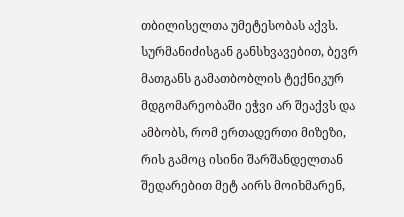თბილისელთა უმეტესობას აქვს. სურმანიძისგან განსხვავებით, ბევრ მათგანს გამათბობლის ტექნიკურ მდგომარეობაში ეჭვი არ შეაქვს და ამბობს, რომ ერთადერთი მიზეზი, რის გამოც ისინი შარშანდელთან შედარებით მეტ აირს მოიხმარენ,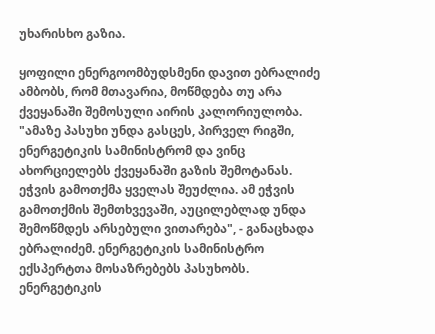უხარისხო გაზია.

ყოფილი ენერგოომბუდსმენი დავით ებრალიძე ამბობს, რომ მთავარია, მოწმდება თუ არა ქვეყანაში შემოსული აირის კალორიულობა. "ამაზე პასუხი უნდა გასცეს, პირველ რიგში, ენერგეტიკის სამინისტრომ და ვინც ახორციელებს ქვეყანაში გაზის შემოტანას. ეჭვის გამოთქმა ყველას შეუძლია. ამ ეჭვის გამოთქმის შემთხვევაში, აუცილებლად უნდა შემოწმდეს არსებული ვითარება", - განაცხადა ებრალიძემ. ენერგეტიკის სამინისტრო ექსპერტთა მოსაზრებებს პასუხობს. ენერგეტიკის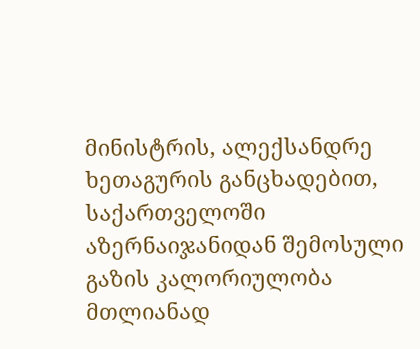მინისტრის, ალექსანდრე ხეთაგურის განცხადებით, საქართველოში აზერნაიჯანიდან შემოსული გაზის კალორიულობა მთლიანად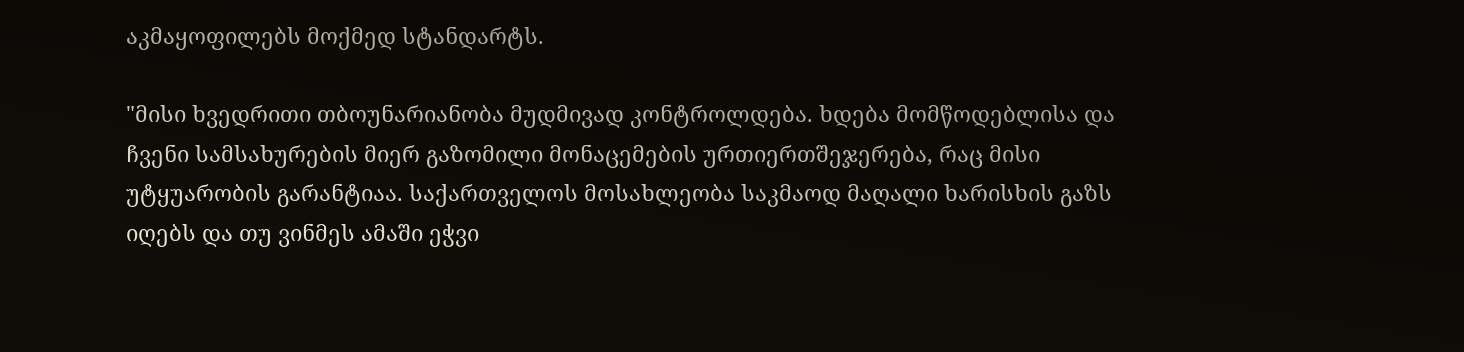აკმაყოფილებს მოქმედ სტანდარტს.

"მისი ხვედრითი თბოუნარიანობა მუდმივად კონტროლდება. ხდება მომწოდებლისა და ჩვენი სამსახურების მიერ გაზომილი მონაცემების ურთიერთშეჯერება, რაც მისი უტყუარობის გარანტიაა. საქართველოს მოსახლეობა საკმაოდ მაღალი ხარისხის გაზს იღებს და თუ ვინმეს ამაში ეჭვი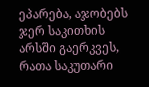ეპარება, აჯობებს ჯერ საკითხის არსში გაერკვეს, რათა საკუთარი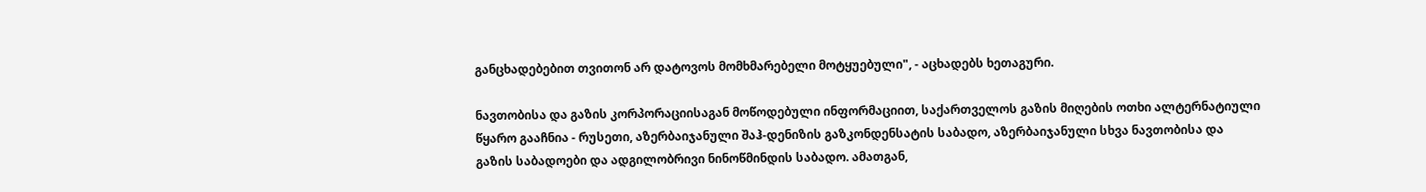განცხადებებით თვითონ არ დატოვოს მომხმარებელი მოტყუებული", - აცხადებს ხეთაგური.

ნავთობისა და გაზის კორპორაციისაგან მოწოდებული ინფორმაციით, საქართველოს გაზის მიღების ოთხი ალტერნატიული წყარო გააჩნია - რუსეთი, აზერბაიჯანული შაჰ-დენიზის გაზკონდენსატის საბადო, აზერბაიჯანული სხვა ნავთობისა და გაზის საბადოები და ადგილობრივი ნინოწმინდის საბადო. ამათგან,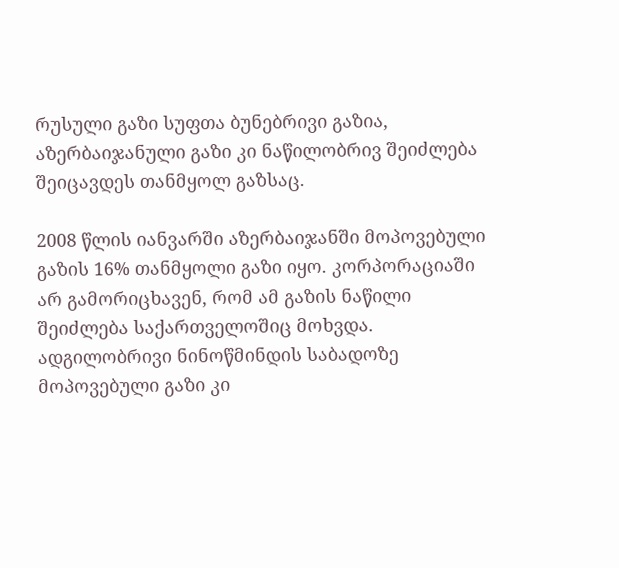რუსული გაზი სუფთა ბუნებრივი გაზია, აზერბაიჯანული გაზი კი ნაწილობრივ შეიძლება შეიცავდეს თანმყოლ გაზსაც.

2008 წლის იანვარში აზერბაიჯანში მოპოვებული გაზის 16% თანმყოლი გაზი იყო. კორპორაციაში არ გამორიცხავენ, რომ ამ გაზის ნაწილი შეიძლება საქართველოშიც მოხვდა. ადგილობრივი ნინოწმინდის საბადოზე მოპოვებული გაზი კი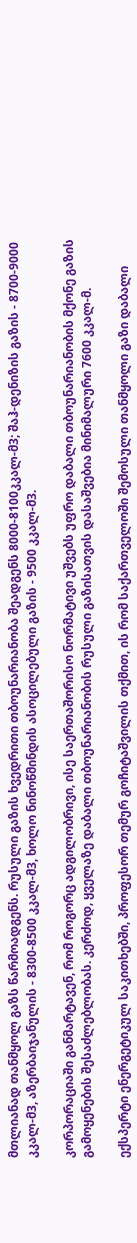მთლიანად თანმყოლ გაზს წარმოადგენს. რუსული გაზის ხვედრითი თბოუნარიანობა შეადგენს 8000-8100კკალ-მ3; შაჰ-დენიზის გაზის - 8700-9000 კკალ-მ3, აზერბაიჯანულის - 8300-8500 კკალ-მ3, ხოლო ნინოწმინდის ასოცილებული გაზის - 9500 კკალ-მ3.

კორპორაციაში განმარტავენ, რომ როგორც ადგილობრივი, ისე საერთაშორისო ნორმატივი უშვებს უფრო დაბალი თბოუნარიანობის მქონე გაზის გამოყენების შესაძლებლობას. კერძოდ, ყველაზე დაბალი თბოუნარიანობის რუსული გაზისათვის დასაშვებია მინიმალური 7600 კკალ-მ.

ექსპერტი ენერგეტიკულ საკითხებში, პროფესორ თემურ გოჩიტაშვილის თქმით, ის რომ საქართველოში შემოსული თანმყოლი გაზი დაბალი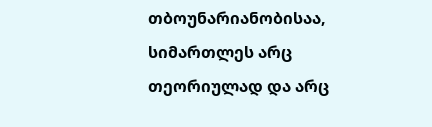თბოუნარიანობისაა, სიმართლეს არც თეორიულად და არც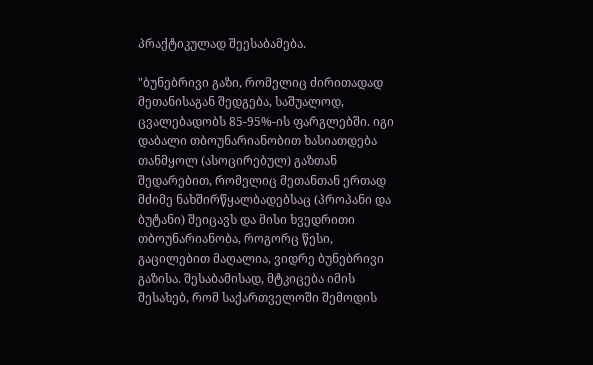პრაქტიკულად შეესაბამება.

"ბუნებრივი გაზი, რომელიც ძირითადად მეთანისაგან შედგება, საშუალოდ, ცვალებადობს 85-95%-ის ფარგლებში. იგი დაბალი თბოუნარიანობით ხასიათდება თანმყოლ (ასოცირებულ) გაზთან შედარებით, რომელიც მეთანთან ერთად მძიმე ნახშირწყალბადებსაც (პროპანი და ბუტანი) შეიცავს და მისი ხვედრითი თბოუნარიანობა, როგორც წესი, გაცილებით მაღალია, ვიდრე ბუნებრივი გაზისა. შესაბამისად, მტკიცება იმის შესახებ, რომ საქართველოში შემოდის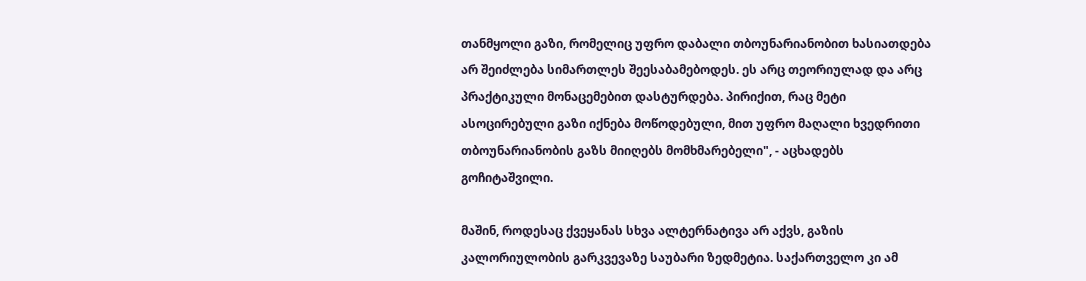თანმყოლი გაზი, რომელიც უფრო დაბალი თბოუნარიანობით ხასიათდება არ შეიძლება სიმართლეს შეესაბამებოდეს. ეს არც თეორიულად და არც პრაქტიკული მონაცემებით დასტურდება. პირიქით, რაც მეტი ასოცირებული გაზი იქნება მოწოდებული, მით უფრო მაღალი ხვედრითი თბოუნარიანობის გაზს მიიღებს მომხმარებელი", - აცხადებს გოჩიტაშვილი.

მაშინ, როდესაც ქვეყანას სხვა ალტერნატივა არ აქვს, გაზის კალორიულობის გარკვევაზე საუბარი ზედმეტია. საქართველო კი ამ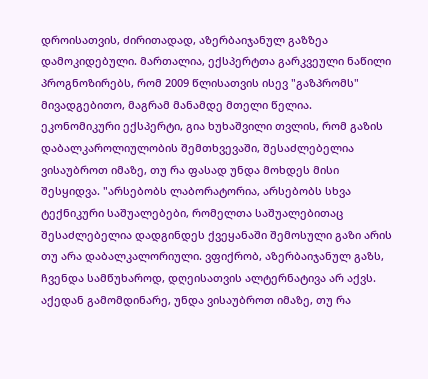დროისათვის, ძირითადად, აზერბაიჯანულ გაზზეა დამოკიდებული. მართალია, ექსპერტთა გარკვეული ნაწილი პროგნოზირებს, რომ 2009 წლისათვის ისევ "გაზპრომს" მივადგებითო, მაგრამ მანამდე მთელი წელია. ეკონომიკური ექსპერტი, გია ხუხაშვილი თვლის, რომ გაზის დაბალკაროლიულობის შემთხვევაში, შესაძლებელია ვისაუბროთ იმაზე, თუ რა ფასად უნდა მოხდეს მისი შესყიდვა. "არსებობს ლაბორატორია, არსებობს სხვა ტექნიკური საშუალებები, რომელთა საშუალებითაც შესაძლებელია დადგინდეს ქვეყანაში შემოსული გაზი არის თუ არა დაბალკალორიული. ვფიქრობ, აზერბაიჯანულ გაზს, ჩვენდა სამწუხაროდ, დღეისათვის ალტერნატივა არ აქვს. აქედან გამომდინარე, უნდა ვისაუბროთ იმაზე, თუ რა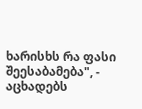ხარისხს რა ფასი შეესაბამება", - აცხადებს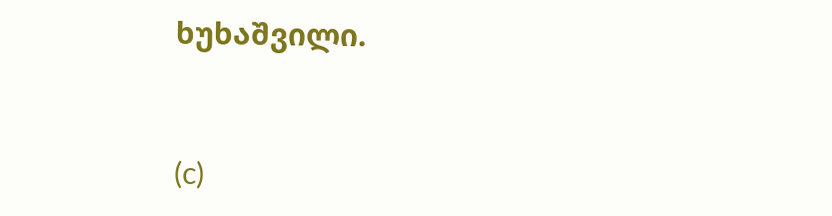ხუხაშვილი.



(c)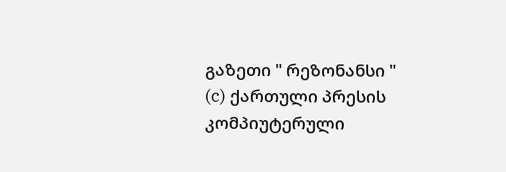გაზეთი " რეზონანსი "
(c) ქართული პრესის კომპიუტერული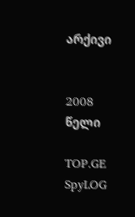არქივი


2008 წელი

TOP.GE
SpyLOG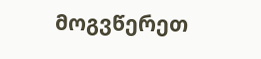მოგვწერეთ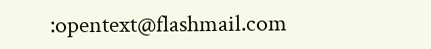:opentext@flashmail.com